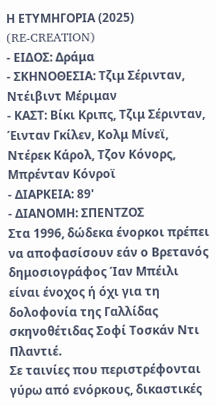Η ΕΤΥΜΗΓΟΡΙΑ (2025)
(RE-CREATION)
- ΕΙΔΟΣ: Δράμα
- ΣΚΗΝΟΘΕΣΙΑ: Τζιμ Σέρινταν, Ντέιβιντ Μέριμαν
- ΚΑΣΤ: Βίκι Κριπς, Τζιμ Σέρινταν, Έινταν Γκίλεν, Κολμ Μίνεϊ, Ντέρεκ Κάρολ, Τζον Κόνορς, Μπρένταν Κόνροϊ
- ΔΙΑΡΚΕΙΑ: 89'
- ΔΙΑΝΟΜΗ: ΣΠΕΝΤΖΟΣ
Στα 1996, δώδεκα ένορκοι πρέπει να αποφασίσουν εάν ο Βρετανός δημοσιογράφος Ίαν Μπέιλι είναι ένοχος ή όχι για τη δολοφονία της Γαλλίδας σκηνοθέτιδας Σοφί Τοσκάν Ντι Πλαντιέ.
Σε ταινίες που περιστρέφονται γύρω από ενόρκους, δικαστικές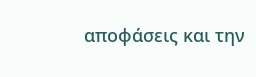αποφάσεις και την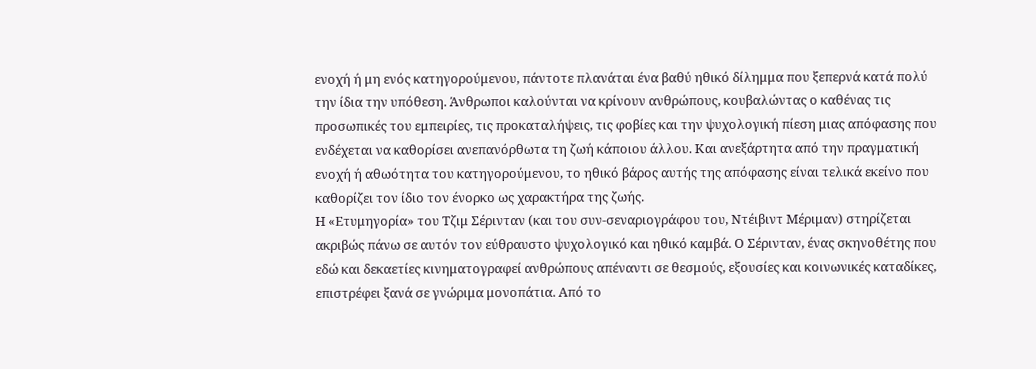ενοχή ή μη ενός κατηγορούμενου, πάντοτε πλανάται ένα βαθύ ηθικό δίλημμα που ξεπερνά κατά πολύ την ίδια την υπόθεση. Άνθρωποι καλούνται να κρίνουν ανθρώπους, κουβαλώντας ο καθένας τις προσωπικές του εμπειρίες, τις προκαταλήψεις, τις φοβίες και την ψυχολογική πίεση μιας απόφασης που ενδέχεται να καθορίσει ανεπανόρθωτα τη ζωή κάποιου άλλου. Και ανεξάρτητα από την πραγματική ενοχή ή αθωότητα του κατηγορούμενου, το ηθικό βάρος αυτής της απόφασης είναι τελικά εκείνο που καθορίζει τον ίδιο τον ένορκο ως χαρακτήρα της ζωής.
Η «Ετυμηγορία» του Τζιμ Σέρινταν (και του συν-σεναριογράφου του, Ντέιβιντ Μέριμαν) στηρίζεται ακριβώς πάνω σε αυτόν τον εύθραυστο ψυχολογικό και ηθικό καμβά. Ο Σέρινταν, ένας σκηνοθέτης που εδώ και δεκαετίες κινηματογραφεί ανθρώπους απέναντι σε θεσμούς, εξουσίες και κοινωνικές καταδίκες, επιστρέφει ξανά σε γνώριμα μονοπάτια. Από το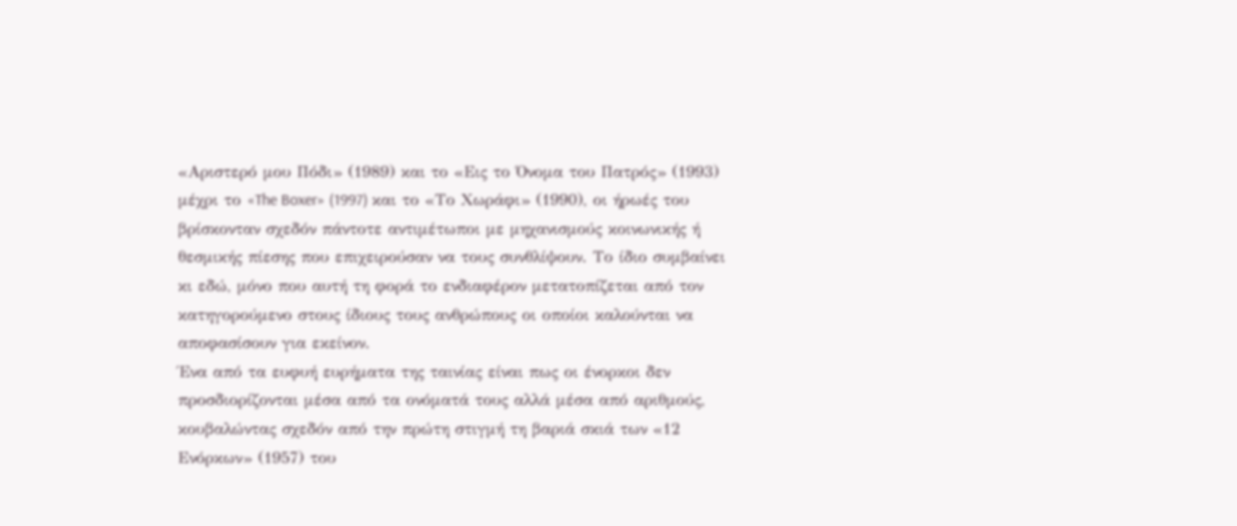«Αριστερό μου Πόδι» (1989) και το «Εις το Όνομα του Πατρός» (1993) μέχρι το «The Boxer» (1997) και το «Το Χωράφι» (1990), οι ήρωές του βρίσκονταν σχεδόν πάντοτε αντιμέτωποι με μηχανισμούς κοινωνικής ή θεσμικής πίεσης που επιχειρούσαν να τους συνθλίψουν. Το ίδιο συμβαίνει κι εδώ, μόνο που αυτή τη φορά το ενδιαφέρον μετατοπίζεται από τον κατηγορούμενο στους ίδιους τους ανθρώπους οι οποίοι καλούνται να αποφασίσουν για εκείνον.
Ένα από τα ευφυή ευρήματα της ταινίας είναι πως οι ένορκοι δεν προσδιορίζονται μέσα από τα ονόματά τους αλλά μέσα από αριθμούς, κουβαλώντας σχεδόν από την πρώτη στιγμή τη βαριά σκιά των «12 Ενόρκων» (1957) του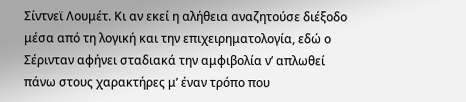Σίντνεϊ Λουμέτ. Κι αν εκεί η αλήθεια αναζητούσε διέξοδο μέσα από τη λογική και την επιχειρηματολογία, εδώ ο Σέρινταν αφήνει σταδιακά την αμφιβολία ν’ απλωθεί πάνω στους χαρακτήρες μ’ έναν τρόπο που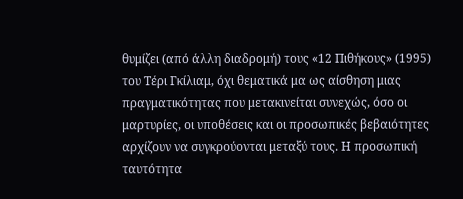θυμίζει (από άλλη διαδρομή) τους «12 Πιθήκους» (1995) του Τέρι Γκίλιαμ, όχι θεματικά μα ως αίσθηση μιας πραγματικότητας που μετακινείται συνεχώς, όσο οι μαρτυρίες, οι υποθέσεις και οι προσωπικές βεβαιότητες αρχίζουν να συγκρούονται μεταξύ τους. Η προσωπική ταυτότητα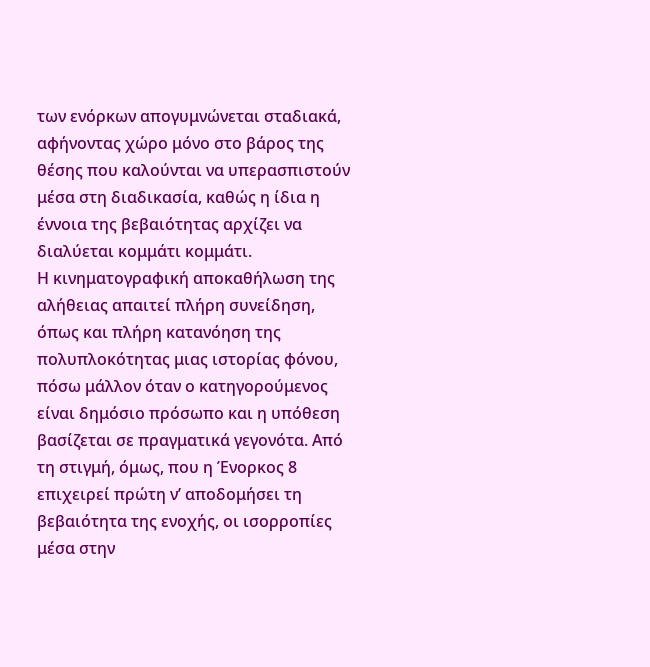των ενόρκων απογυμνώνεται σταδιακά, αφήνοντας χώρο μόνο στο βάρος της θέσης που καλούνται να υπερασπιστούν μέσα στη διαδικασία, καθώς η ίδια η έννοια της βεβαιότητας αρχίζει να διαλύεται κομμάτι κομμάτι.
Η κινηματογραφική αποκαθήλωση της αλήθειας απαιτεί πλήρη συνείδηση, όπως και πλήρη κατανόηση της πολυπλοκότητας μιας ιστορίας φόνου, πόσω μάλλον όταν ο κατηγορούμενος είναι δημόσιο πρόσωπο και η υπόθεση βασίζεται σε πραγματικά γεγονότα. Από τη στιγμή, όμως, που η Ένορκος 8 επιχειρεί πρώτη ν’ αποδομήσει τη βεβαιότητα της ενοχής, οι ισορροπίες μέσα στην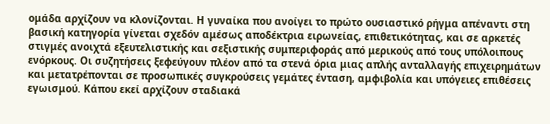ομάδα αρχίζουν να κλονίζονται. Η γυναίκα που ανοίγει το πρώτο ουσιαστικό ρήγμα απέναντι στη βασική κατηγορία γίνεται σχεδόν αμέσως αποδέκτρια ειρωνείας, επιθετικότητας, και σε αρκετές στιγμές ανοιχτά εξευτελιστικής και σεξιστικής συμπεριφοράς από μερικούς από τους υπόλοιπους ενόρκους. Οι συζητήσεις ξεφεύγουν πλέον από τα στενά όρια μιας απλής ανταλλαγής επιχειρημάτων και μετατρέπονται σε προσωπικές συγκρούσεις γεμάτες ένταση, αμφιβολία και υπόγειες επιθέσεις εγωισμού. Κάπου εκεί αρχίζουν σταδιακά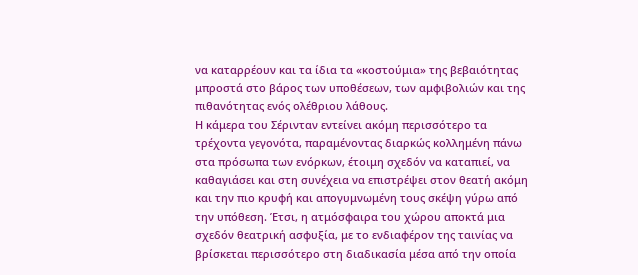να καταρρέουν και τα ίδια τα «κοστούμια» της βεβαιότητας μπροστά στο βάρος των υποθέσεων, των αμφιβολιών και της πιθανότητας ενός ολέθριου λάθους.
Η κάμερα του Σέρινταν εντείνει ακόμη περισσότερο τα τρέχοντα γεγονότα, παραμένοντας διαρκώς κολλημένη πάνω στα πρόσωπα των ενόρκων, έτοιμη σχεδόν να καταπιεί, να καθαγιάσει και στη συνέχεια να επιστρέψει στον θεατή ακόμη και την πιο κρυφή και απογυμνωμένη τους σκέψη γύρω από την υπόθεση. Έτσι, η ατμόσφαιρα του χώρου αποκτά μια σχεδόν θεατρική ασφυξία, με το ενδιαφέρον της ταινίας να βρίσκεται περισσότερο στη διαδικασία μέσα από την οποία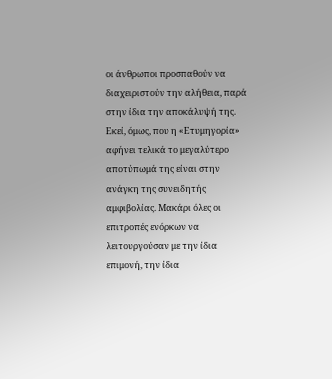οι άνθρωποι προσπαθούν να διαχειριστούν την αλήθεια, παρά στην ίδια την αποκάλυψή της.
Εκεί, όμως, που η «Ετυμηγορία» αφήνει τελικά το μεγαλύτερο αποτύπωμά της είναι στην ανάγκη της συνειδητής αμφιβολίας. Μακάρι όλες οι επιτροπές ενόρκων να λειτουργούσαν με την ίδια επιμονή, την ίδια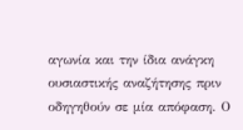αγωνία και την ίδια ανάγκη ουσιαστικής αναζήτησης πριν οδηγηθούν σε μία απόφαση. Ο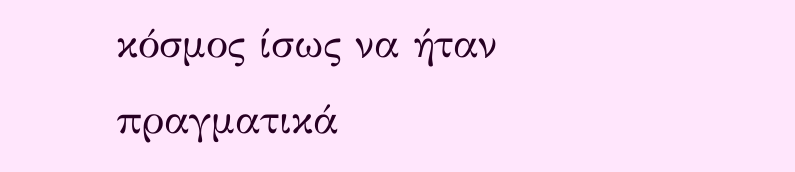κόσμος ίσως να ήταν πραγματικά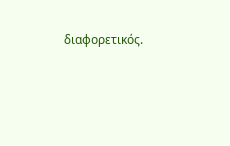διαφορετικός.